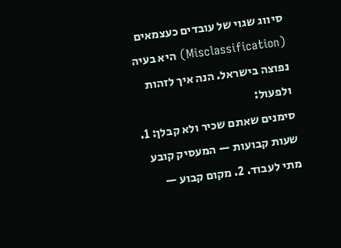סיווג שגוי של עובדים כעצמאים (Misclassification) היא בעיה נפוצה בישראל. הנה איך לזהות ולפעול:
סימנים שאתם שכיר ולא קבלן: 1. שעות קבועות — המעסיק קובע מתי לעבוד. 2. מקום קבוע —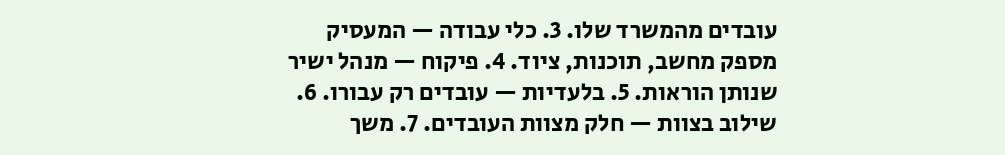עובדים מהמשרד שלו. 3. כלי עבודה — המעסיק מספק מחשב, תוכנות, ציוד. 4. פיקוח — מנהל ישיר שנותן הוראות. 5. בלעדיות — עובדים רק עבורו. 6. שילוב בצוות — חלק מצוות העובדים. 7. משך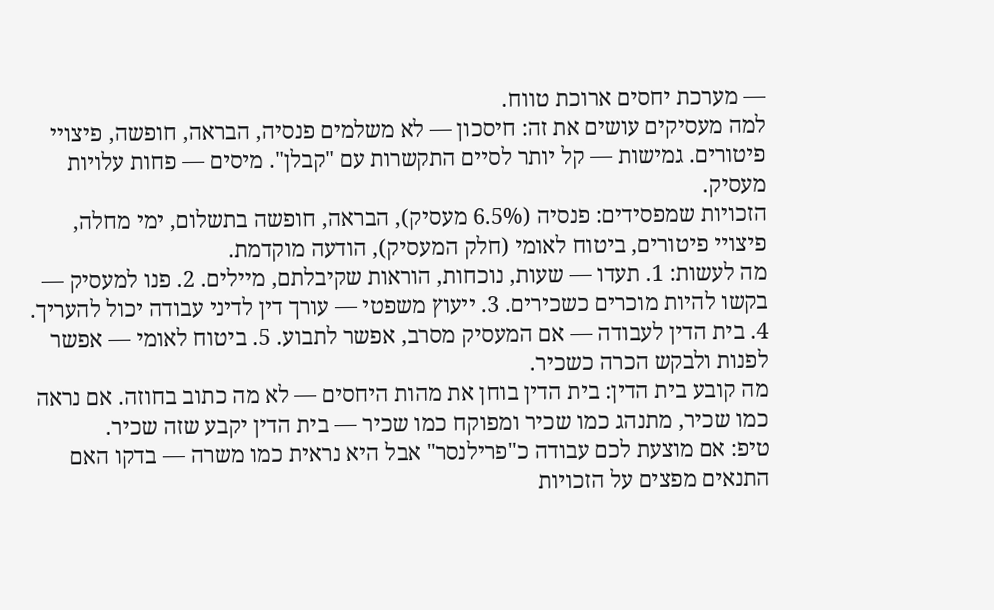— מערכת יחסים ארוכת טווח.
למה מעסיקים עושים את זה: חיסכון — לא משלמים פנסיה, הבראה, חופשה, פיצויי פיטורים. גמישות — קל יותר לסיים התקשרות עם "קבלן". מיסים — פחות עלויות מעסיק.
הזכויות שמפסידים: פנסיה (6.5% מעסיק), הבראה, חופשה בתשלום, ימי מחלה, פיצויי פיטורים, ביטוח לאומי (חלק המעסיק), הודעה מוקדמת.
מה לעשות: 1. תעדו — שעות, נוכחות, הוראות שקיבלתם, מיילים. 2. פנו למעסיק — בקשו להיות מוכרים כשכירים. 3. ייעוץ משפטי — עורך דין לדיני עבודה יכול להעריך. 4. בית הדין לעבודה — אם המעסיק מסרב, אפשר לתבוע. 5. ביטוח לאומי — אפשר לפנות ולבקש הכרה כשכיר.
מה קובע בית הדין: בית הדין בוחן את מהות היחסים — לא מה כתוב בחוזה. אם נראה כמו שכיר, מתנהג כמו שכיר ומפוקח כמו שכיר — בית הדין יקבע שזה שכיר.
טיפ: אם מוצעת לכם עבודה כ"פרילנסר" אבל היא נראית כמו משרה — בדקו האם התנאים מפצים על הזכויות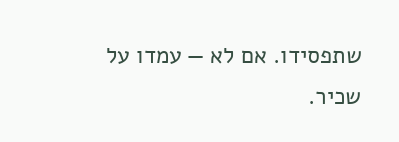שתפסידו. אם לא — עמדו על שכיר.